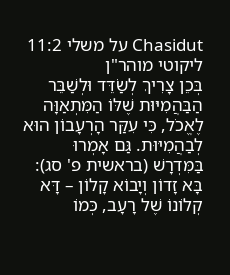Chasidut על משלי 11:2
ליקוטי מוהר"ן
בְּכֵן צָרִיךְ לְשַׂדֵּד וּלְשַׁבֵּר הַבַּהֲמִיּוּת שֶׁלּוֹ הַמִּתְאַוָּה לֶאֱכֹל, כִּי עִקַּר הָרְעָבוֹן הוּא לְבַהֲמִיּוּת. גַּם אָמְרוּ בַּמִּדְרָשׁ (בראשית פ' סג): בָּא זָדוֹן וְיָבוֹא קָלוֹן – דָּא קְלוֹנוֹ שֶׁל רָעָב, כְּמוֹ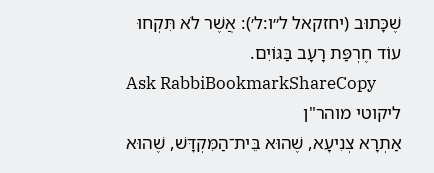שֶׁכָּתוּב (יחזקאל ל״ו:ל׳): אֲשֶׁר לֹא תִּקְחוּ עוֹד חֶרְפַּת רָעָב בַּגּוֹיִם.
Ask RabbiBookmarkShareCopy
ליקוטי מוהר"ן
אַתְרָא צְנִיעָא, שֶׁהוּא בֵּית־הַמִּקְדָּשׁ, שֶׁהוּא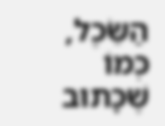הַשֵּׂכֶל, כְּמוֹ שֶׁכָּתוּב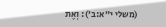(משלי י״א:ב׳): וְאֶת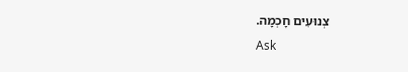צְנוּעִים חָכְמָה.
Ask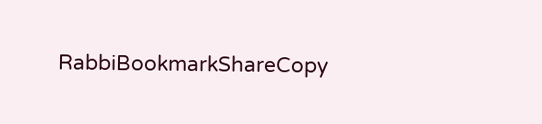RabbiBookmarkShareCopy